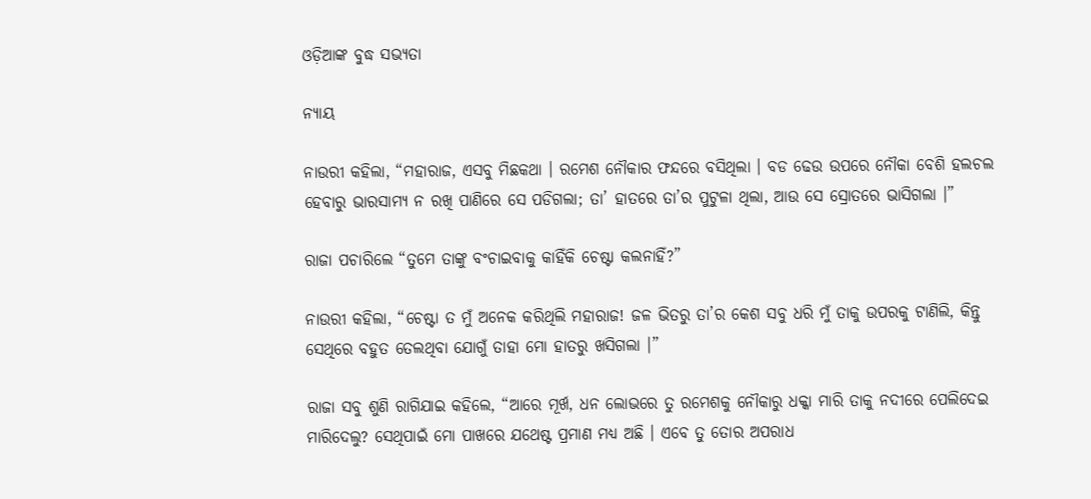ଓଡ଼ିଆଙ୍କ ବୁଦ୍ଧ ସଭ୍ୟତା

ନ୍ୟାୟ

ନାଉରୀ କହିଲା, “ମହାରାଜ, ଏସବୁ ମିଛକଥା । ରମେଶ ନୌକାର ଫନ୍ଦରେ ବସିଥିଲା । ବଡ ଢେଉ ଉପରେ ନୌକା ବେଶି ହଲଚଲ ହେବାରୁ ଭାରସାମ୍ୟ ନ ରଖି ପାଣିରେ ସେ ପଡିଗଲା; ତା’ ହାତରେ ତା’ର ପୁଟୁଳା ଥିଲା, ଆଉ ସେ ସ୍ରୋତରେ ଭାସିଗଲା ।”

ରାଜା ପଚାରିଲେ “ତୁମେ ତାଙ୍କୁ ବଂଚାଇବାକୁ କାହିଁକି ଚେଷ୍ଟା କଲନାହିଁ?”

ନାଉରୀ କହିଲା, “ଚେଷ୍ଟା ତ ମୁଁ ଅନେକ କରିଥିଲି ମହାରାଜ! ଜଳ ଭିତରୁ ତା’ର କେଶ ସବୁ ଧରି ମୁଁ ତାକୁ ଉପରକୁ ଟାଣିଲି, କିନ୍ତୁ ସେଥିରେ ବହୁତ ତେଲଥିବା ଯୋଗୁଁ ତାହା ମୋ ହାତରୁ ଖସିଗଲା ।”

ରାଜା ସବୁ ଶୁଣି ରାଗିଯାଇ କହିଲେ, “ଆରେ ମୂର୍ଖ, ଧନ ଲୋଭରେ ତୁ ରମେଶକୁ ନୌକାରୁ ଧକ୍କା ମାରି ତାକୁ ନଦୀରେ ପେଲିଦେଇ ମାରିଦେଲୁ? ସେଥିପାଇଁ ମୋ ପାଖରେ ଯଥେଷ୍ଟ ପ୍ରମାଣ ମଧ୍ୟ ଅଛି । ଏବେ ତୁ ତୋର ଅପରାଧ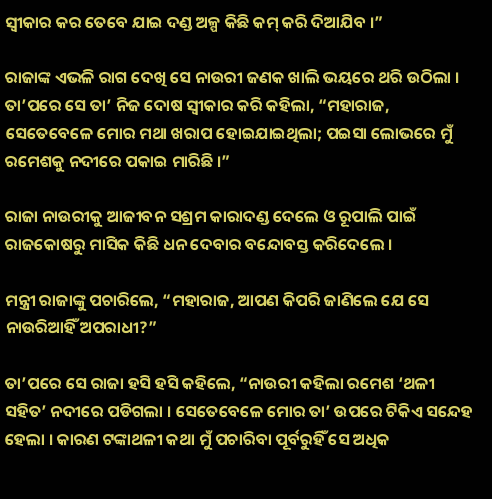ସ୍ୱୀକାର କର ତେବେ ଯାଇ ଦଣ୍ଡ ଅଳ୍ପ କିଛି କମ୍ କରି ଦିଆଯିବ ।”

ରାଜାଙ୍କ ଏଭଳି ରାଗ ଦେଖି ସେ ନାଉରୀ ଜଣକ ଖାଲି ଭୟରେ ଥରି ଉଠିଲା । ତା’ପରେ ସେ ତା’ ନିଜ ଦୋଷ ସ୍ୱୀକାର କରି କହିଲା, “ମହାରାଜ, ସେତେବେଳେ ମୋର ମଥା ଖରାପ ହୋଇଯାଇଥିଲା; ପଇସା ଲୋଭରେ ମୁଁ ରମେଶକୁ ନଦୀରେ ପକାଇ ମାରିଛି ।”

ରାଜା ନାଉରୀକୁ ଆଜୀବନ ସଶ୍ରମ କାରାଦଣ୍ଡ ଦେଲେ ଓ ରୂପାଲି ପାଇଁ ରାଜକୋଷରୁ ମାସିକ କିଛି ଧନ ଦେବାର ବନ୍ଦୋବସ୍ତ କରିଦେଲେ ।

ମନ୍ତ୍ରୀ ରାଜାଙ୍କୁ ପଚାରିଲେ, “ମହାରାଜ, ଆପଣ କିପରି ଜାଣିଲେ ଯେ ସେ ନାଉରିଆହିଁ ଅପରାଧୀ?”

ତା’ପରେ ସେ ରାଜା ହସି ହସି କହିଲେ, “ନାଉରୀ କହିଲା ରମେଶ ‘ଥଳୀ ସହିତ’ ନଦୀରେ ପଡିଗଲା । ସେତେବେଳେ ମୋର ତା’ ଉପରେ ଟିକିଏ ସନ୍ଦେହ ହେଲା । କାରଣ ଟଙ୍କାଥଳୀ କଥା ମୁଁ ପଚାରିବା ପୂର୍ବରୁହିଁ ସେ ଅଧିକ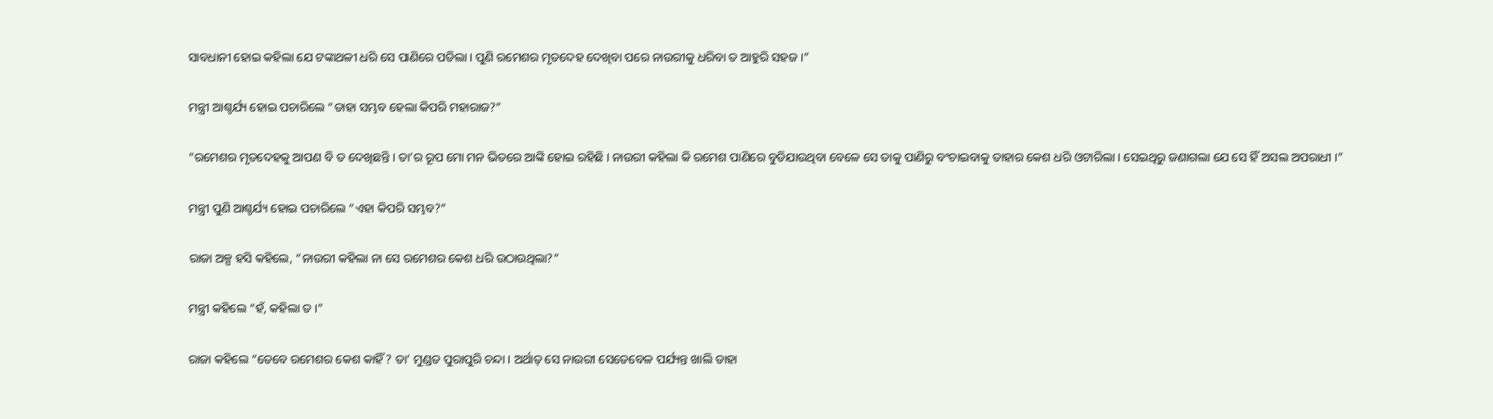ସାବଧାନୀ ହୋଇ କହିଲା ଯେ ଟଙ୍କାଥଳୀ ଧରି ସେ ପାଣିରେ ପଡିଲା । ପୁଣି ରମେଶର ମୃତଦେହ ଦେଖିବା ପରେ ନାଉରୀକୁ ଧରିବା ତ ଆହୁରି ସହଜ ।”

ମନ୍ତ୍ରୀ ଆଶ୍ଚର୍ଯ୍ୟ ହୋଇ ପଚାରିଲେ “ତାହା ସମ୍ଭବ ହେଲା କିପରି ମହାରାଜ?”

“ରମେଶର ମୃତଦେହକୁ ଆପଣ ବି ତ ଦେଖିଛନ୍ତି । ତା’ର ରୂପ ମୋ ମନ ଭିତରେ ଆଙ୍କି ହୋଇ ରହିଛି । ନାଉରୀ କହିଲା କି ରମେଶ ପାଣିରେ ବୁଡିଯାଉଥିବା ବେଳେ ସେ ତାକୁ ପାଣିରୁ ବଂଚାଇବାକୁ ତାହାର କେଶ ଧରି ଓଟାରିଲା । ସେଇଥିରୁ ଜଣାଗଲା ଯେ ସେ ହିଁ ଅସଲ ଅପରାଧୀ ।”

ମନ୍ତ୍ରୀ ପୁଣି ଆଶ୍ଚର୍ଯ୍ୟ ହୋଇ ପଚାରିଲେ “ଏହା କିପରି ସମ୍ଭବ?”

ରାଜା ଅଳ୍ପ ହସି କହିଲେ, “ନାଉରୀ କହିଲା ନା ସେ ରମେଶର କେଶ ଧରି ଉଠାଉଥିଲା?”

ମନ୍ତ୍ରୀ କହିଲେ “ହଁ, କହିଲା ତ ।”

ରାଜା କହିଲେ “ତେବେ ରମେଶର କେଶ କାହିଁ? ତା’ ମୁଣ୍ଡତ ପୁରାପୁରି ଚନ୍ଦା । ଅର୍ଥାତ୍ ସେ ନାଉରୀ ସେତେବେଳ ପର୍ଯ୍ୟନ୍ତ ଖାଲି ଡାହା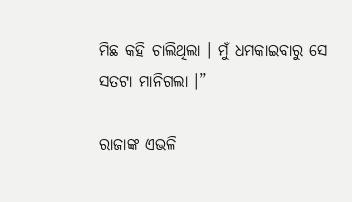ମିଛ କହି ଚାଲିଥିଲା । ମୁଁ ଧମକାଇବାରୁ ସେ ସତଟା ମାନିଗଲା ।”

ରାଜାଙ୍କ ଏଭଳି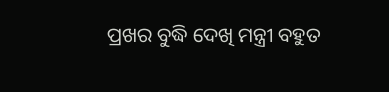ପ୍ରଖର ବୁଦ୍ଧି ଦେଖି ମନ୍ତ୍ରୀ ବହୁତ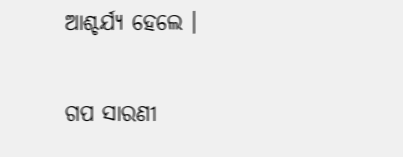ଆଶ୍ଚର୍ଯ୍ୟ ହେଲେ ।


ଗପ ସାରଣୀ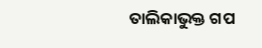ତାଲିକାଭୁକ୍ତ ଗପ